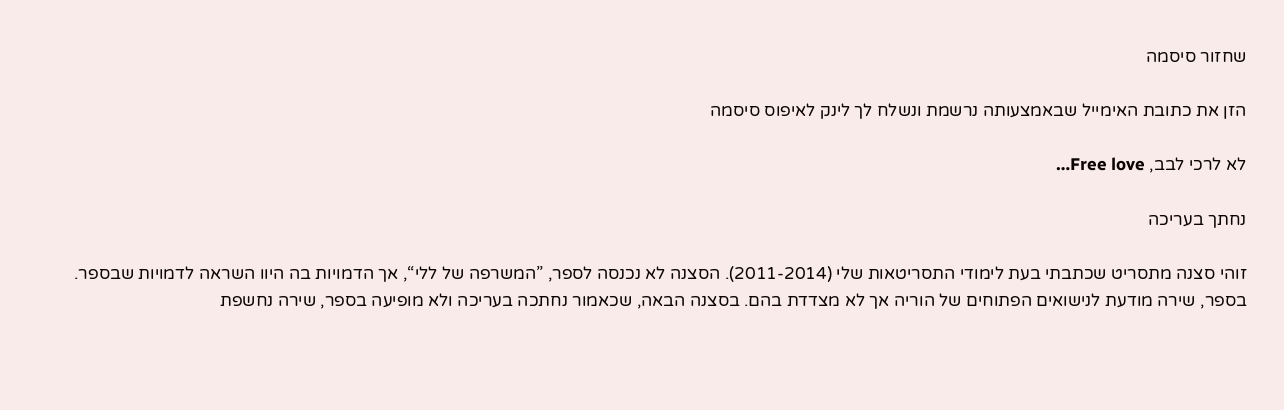שחזור סיסמה

הזן את כתובת האימייל שבאמצעותה נרשמת ונשלח לך לינק לאיפוס סיסמה

לא לרכי לבב, Free love…

נחתך בעריכה

זוהי סצנה מתסריט שכתבתי בעת לימודי התסריטאות שלי (2011-2014). הסצנה לא נכנסה לספר, ”המשרפה של ללי“, אך הדמויות בה היוו השראה לדמויות שבספר. בספר, שירה מודעת לנישואים הפתוחים של הוריה אך לא מצדדת בהם. בסצנה הבאה, שכאמור נחתכה בעריכה ולא מופיעה בספר, שירה נחשפת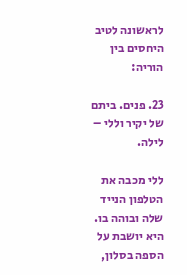לראשונה לטיב היחסים בין הוריה:

23. פנים. ביתם של יקיר וללי – לילה.

ללי מכבה את הטלפון הנייד שלה ובוהה בו. היא יושבת על הספה בסלון,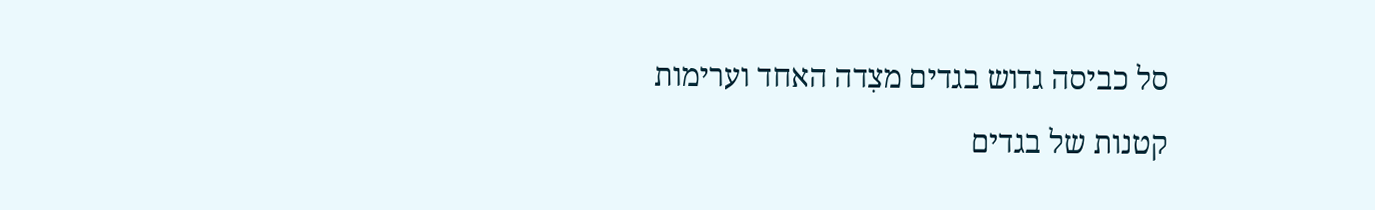סל כביסה גדוש בגדים מצִדה האחד וערימות קטנות של בגדים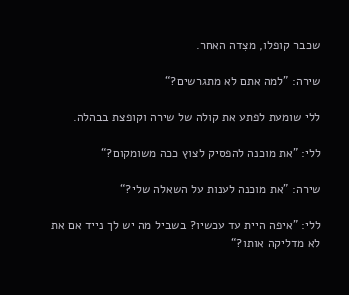שכבר קופלו, מצִדה האחר.

שירה: ”למה אתם לא מתגרשים?“

ללי שומעת לפתע את קולה של שירה וקופצת בבהלה.

ללי: ”את מוכנה להפסיק לצוץ ככה משומקום?“

שירה: ”את מוכנה לענות על השאלה שלי?“

ללי: ”איפה היית עד עכשיו? בשביל מה יש לך נייד אם את לא מדליקה אותו?“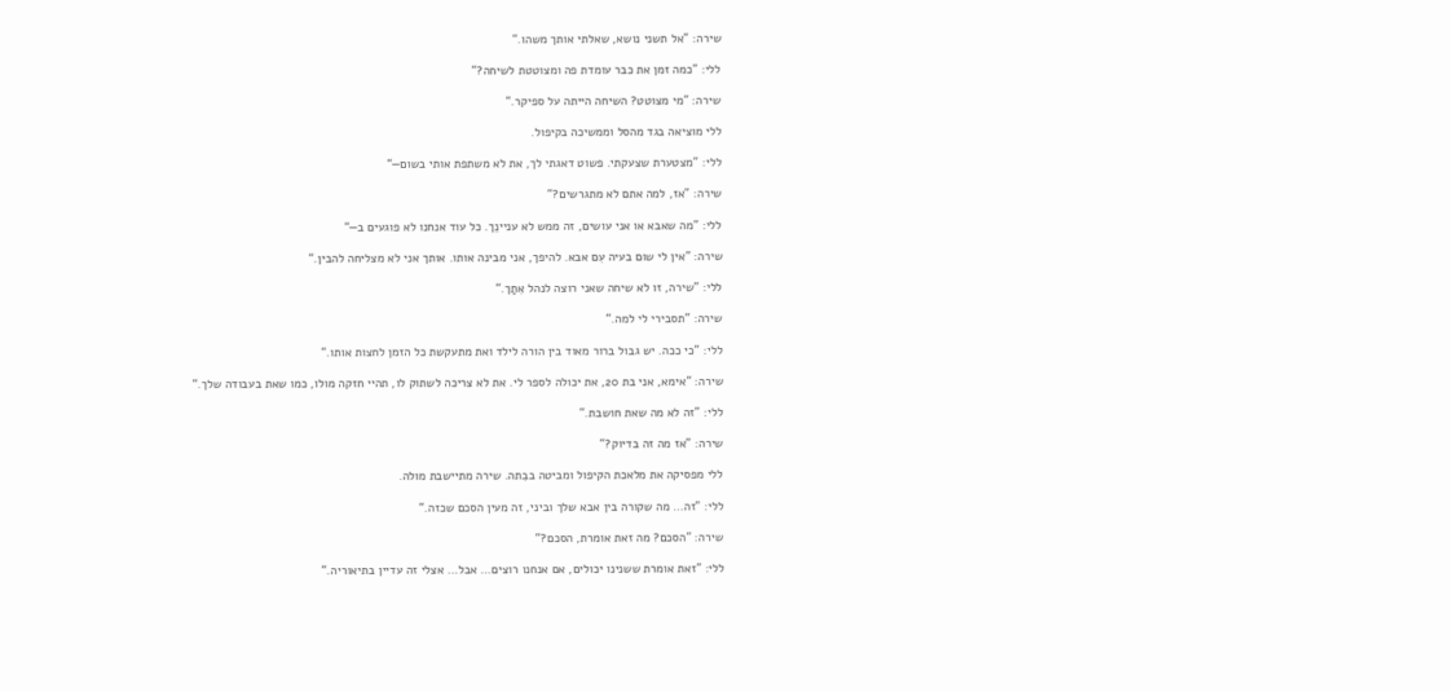שירה: ”אל תשני נושא, שאלתי אותך משהו.“

ללי: ”כמה זמן את כבר עומדת פה ומצוטטת לשיחה?“

שירה: ”מי מצוטט? השיחה הייתה על ספיקר.“

ללי מוציאה בגד מהסל וממשיכה בקיפול.

ללי: ”מצטערת שצעקתי. פשוט דאגתי לך, את לא משתפת אותי בשום—“

שירה: ”אז, למה אתם לא מתגרשים?“

ללי: ”מה שאבא או אני עושים, זה ממש לא עניינֵך. כל עוד אנחנו לא פוגעים ב—“

שירה: ”אין לי שום בעיה עִם אבא. להיפך, אני מבינה אותו. אותך אני לא מצליחה להבין.“

ללי: ”שירה, זו לא שיחה שאני רוצה לנהל אִתַך.“

שירה: ”תסבירי לי למה.“

ללי: ”כי ככה. יש גבול ברור מאוד בין הורה לילד ואת מתעקשת כל הזמן לחצות אותו.“

שירה: ”אימא, אני בת 20, את יכולה לספר לי. את לא צריכה לשתוק לו, תהיי חזקה מולו, כמו שאת בעבודה שלך.“

ללי: ”זה לא מה שאת חושבת.“

שירה: ”אז מה זה בדיוק?“

ללי מפסיקה את מלאכת הקיפול ומביטה בבִתה. שירה מתיישבת מולה.

ללי: ”זה… מה שקורה בין אבא שלך וביני, זה מעין הסכם שכזה.“

שירה: ”הסכם? מה זאת אומרת, הסכם?“

ללי: ”זאת אומרת ששנינו יכולים, אם אנחנו רוצים… אבל… אצלי זה עדיין בתיאוריה.“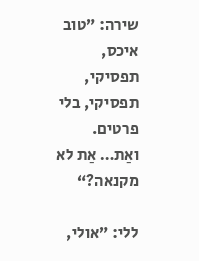שירה: ”טוב איכס, תפסיקי, תפסיקי, בלי פרטים. ואַת… אַת לא מקנאה?“

ללי: ”אולי,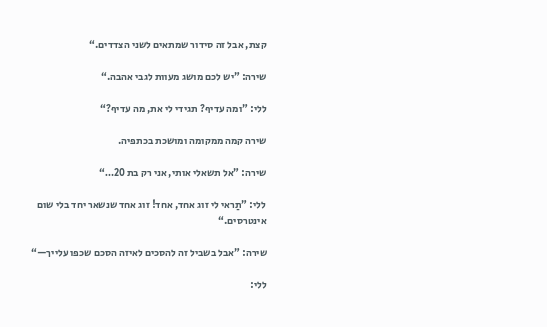קצת, אבל זה סידור שמתאים לשני הצדדים.“

שירה: ”יש לכם מושג מעוות לגבי אהבה.“

ללי: ”ומה עדיף? תגידי לי את, מה עדיף?“

שירה קמה ממקומה ומושכת בכתפיה.

שירה: ”אל תשאלי אותי, אני רק בת 20…“

ללי: ”תַראי לי זוג אחד, אחד! זוג אחד שנשאר יחד בלי שום אינטרסים.“

שירה: ”אבל בשביל זה להסכים לאיזה הסכם שכפו עלייך—“

ללי: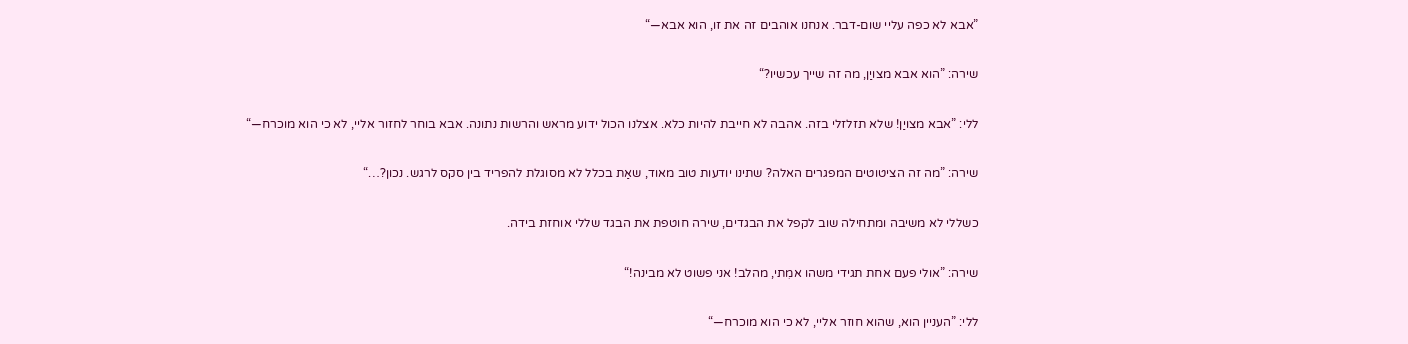”אבא לא כפה עליי שום-דבר. אנחנו אוהבים זה את זו, הוא אבא—“

שירה: ”הוא אבא מצויַן, מה זה שייך עכשיו?“

ללי: ”אבא מצויַן! שלא תזלזלי בזה. אהבה לא חייבת להיות כלא. אצלנו הכול ידוע מראש והרשות נתונה. אבא בוחר לחזור אליי, לא כי הוא מוכרח—“

שירה: ”מה זה הציטוטים המפגרים האלה? שתינו יודעות טוב מאוד, שאַת בכלל לא מסוגלת להפריד בין סקס לרגש. נכון?…“

כשללי לא משיבה ומתחילה שוב לקפל את הבגדים, שירה חוטפת את הבגד שללי אוחזת בידה.

שירה: ”אולי פעם אחת תגידי משהו אמִתי, מהלב! אני פשוט לא מבינה!“

ללי: ”העניין הוא, שהוא חוזר אליי, לא כי הוא מוכרח—“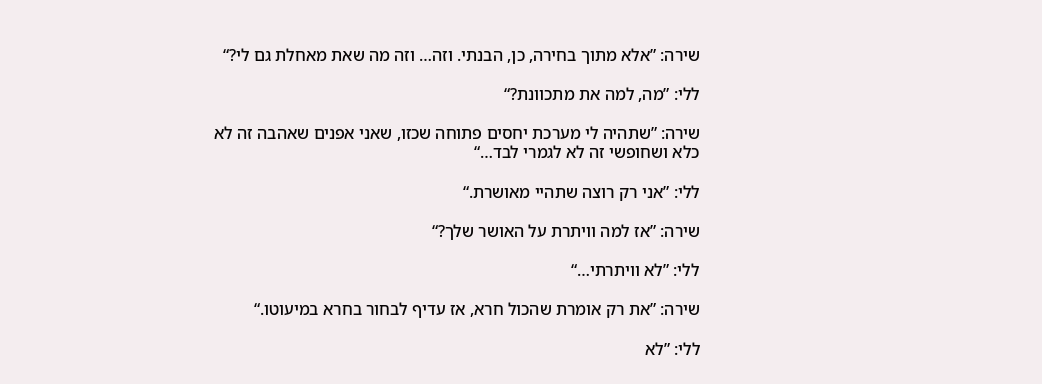שירה: ”אלא מתוך בחירה, כן, הבנתי. וזה… וזה מה שאת מאחלת גם לי?“

ללי: ”מה, למה את מתכוונת?“

שירה: ”שתהיה לי מערכת יחסים פתוחה שכזו, שאני אפנים שאהבה זה לא כלא ושחופשי זה לא לגמרי לבד…“

ללי: ”אני רק רוצה שתהיי מאושרת.“

שירה: ”אז למה וויתרת על האושר שלך?“

ללי: ”לא וויתרתי…“

שירה: ”את רק אומרת שהכול חרא, אז עדיף לבחור בחרא במיעוטו.“

ללי: ”לא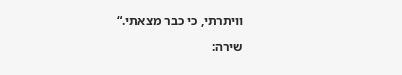וויתרתי, כי כבר מצאתי.“

שירה: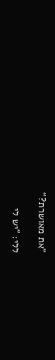”את מאושרת?“

ללי: ”יש לי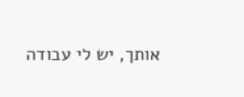אותך, יש לי עבודה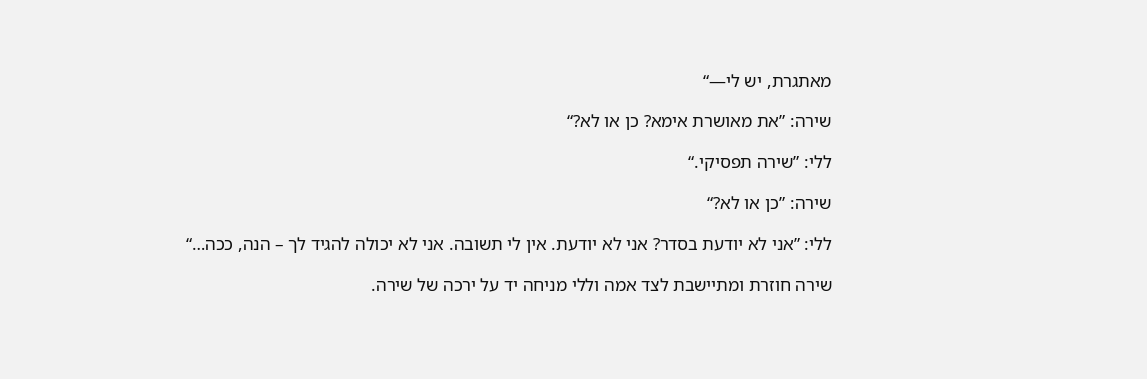מאתגרת, יש לי—“

שירה: ”את מאושרת אימא? כן או לא?“

ללי: ”שירה תפסיקי.“

שירה: ”כן או לא?“

ללי: ”אני לא יודעת בסדר? אני לא יודעת. אין לי תשובה. אני לא יכולה להגיד לך – הנה, ככה…“

שירה חוזרת ומתיישבת לצד אמה וללי מניחה יד על ירכה של שירה.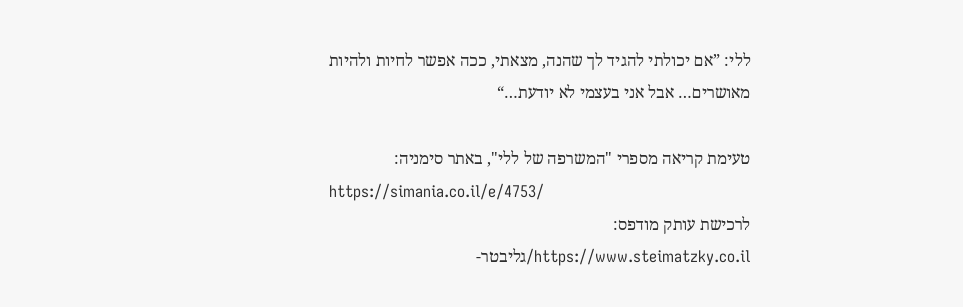ללי: ”אם יכולתי להגיד לך שהנה, מצאתי, ככה אפשר לחיות ולהיות מאושרים… אבל אני בעצמי לא יודעת…“

טעימת קריאה מספרי "המשרפה של ללי", באתר סימניה:
https://simania.co.il/e/4753/
לרכישת עותק מודפס:
https://www.steimatzky.co.il/גליבטר-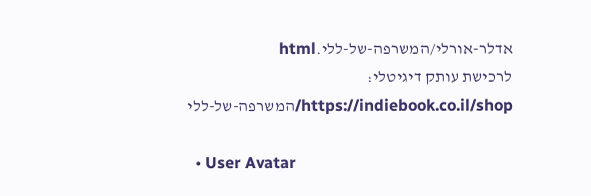אדלר-אורלי/המשרפה-של-ללי.html
לרכישת עותק דיגיטלי:
https://indiebook.co.il/shop/המשרפה-של-ללי

  • User Avatar